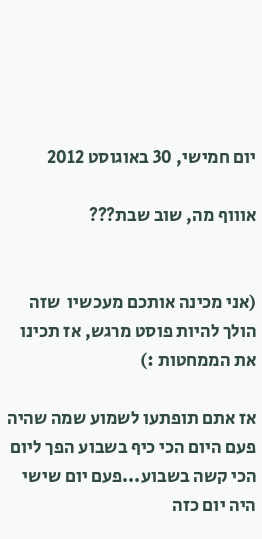יום חמישי, 30 באוגוסט 2012

אוווף מה, שוב שבת???


(אני מכינה אותכם מעכשיו  שזה הולך להיות פוסט מרגש, אז תכינו את הממחטות :)

אז אתם תופתעו לשמוע שמה שהיה פעם היום הכי כיף בשבוע הפך ליום הכי קשה בשבוע...פעם יום שישי היה יום כזה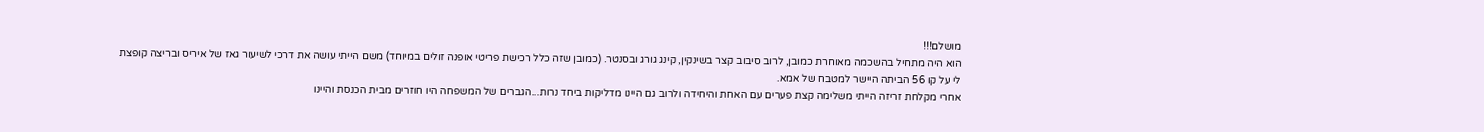מושלם!!!
הוא היה מתחיל בהשכמה מאוחרת כמובן, לרוב סיבוב קצר בשינקין, קינג גורג ובסנטר. (כמובן שזה כלל רכישת פריטי אופנה זולים במיוחד) משם הייתי עושה את דרכי לשיעור גאז של איריס ובריצה קופצת לי על קו 56 הביתה היישר למטבח של אמא.
אחרי מקלחת זריזה הייתי משלימה קצת פערים עם האחת והיחידה ולרוב גם היינו מדליקות ביחד נרות...הגברים של המשפחה היו חוזרים מבית הכנסת והיינו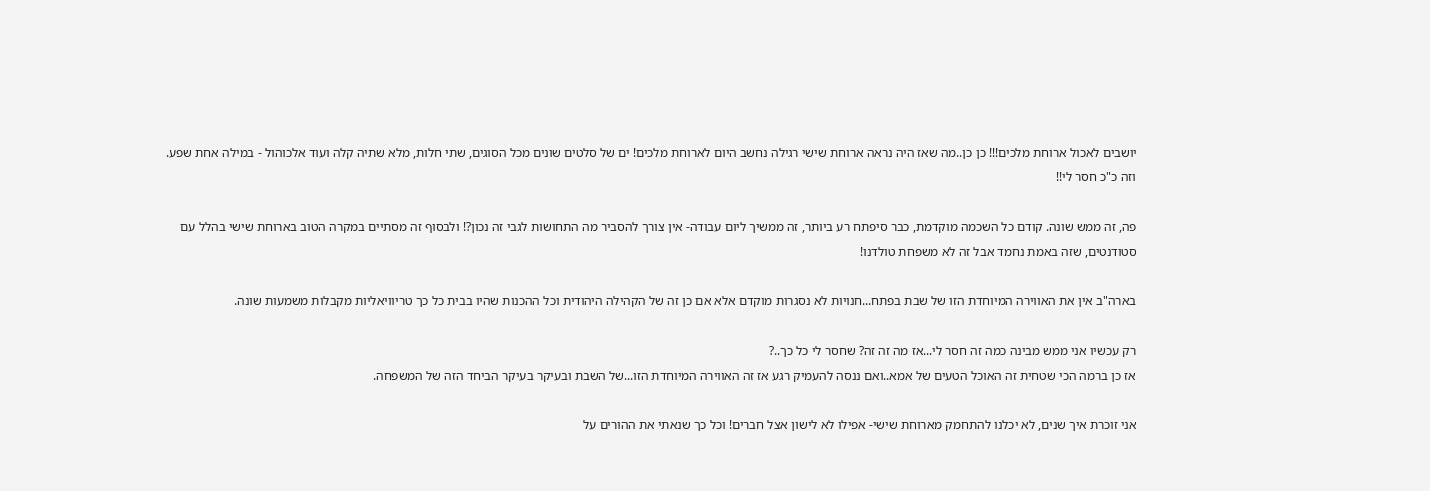יושבים לאכול ארוחת מלכים!!! כן כן..מה שאז היה נראה ארוחת שישי רגילה נחשב היום לארוחת מלכים! ים של סלטים שונים מכל הסוגים, שתי חלות, מלא שתיה קלה ועוד אלכוהול - במילה אחת שפע.
וזה כ"כ חסר לי!!

פה, זה ממש שונה. קודם כל השכמה מוקדמת, כבר סיפתח רע ביותר, זה ממשיך ליום עבודה- אין צורך להסביר מה התחושות לגבי זה נכון?! ולבסוף זה מסתיים במקרה הטוב בארוחת שישי בהלל עם סטודנטים, שזה באמת נחמד אבל זה לא משפחת טולדנו!

בארה"ב אין את האווירה המיוחדת הזו של שבת בפתח...חנויות לא נסגרות מוקדם אלא אם כן זה של הקהילה היהודית וכל ההכנות שהיו בבית כל כך טריוויאליות מקבלות משמעות שונה.

רק עכשיו אני ממש מבינה כמה זה חסר לי...אז מה זה זה? שחסר לי כל כך..?
אז כן ברמה הכי שטחית זה האוכל הטעים של אמא..ואם ננסה להעמיק רגע אז זה האווירה המיוחדת הזו...של השבת ובעיקר בעיקר הביחד הזה של המשפחה.

אני זוכרת איך שנים, לא יכלנו להתחמק מארוחת שישי- אפילו לא לישון אצל חברים! וכל כך שנאתי את ההורים על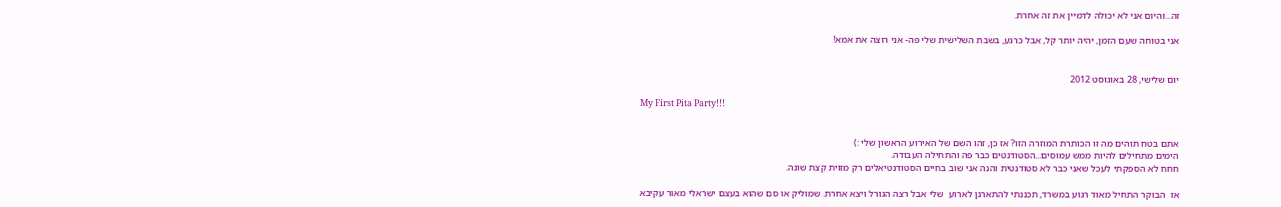זה...והיום אני לא יכולה לדמיין את זה אחרת.

אני בטוחה שעם הזמן, יהיה יותר קל, אבל כרגע, בשבת השלישית שלי פה- אני רוצה את אמא!


יום שלישי, 28 באוגוסט 2012

My First Pita Party!!!


אתם בטח תוהים מה זו הכותרת המוזרה הזו? אז כן, זהו השם של האירוע הראשון שלי :)
הימים מתחילים להיות ממש עמוסים...הסטודנטים כבר פה והתחילה העבודה.
חחח לא הספקתי לעכל שאני כבר לא סטודנטית והנה אני שוב בחיים הסטודנטיאלים רק מזוית קצת שונה.

אז  הבוקר התחיל מאוד רגוע במשרד, תכננתי להתארגן לארוע  שלי אבל רצה הגורל ויצא אחרת. שמוליק או סם שהוא בעצם ישראלי מאור עקיבא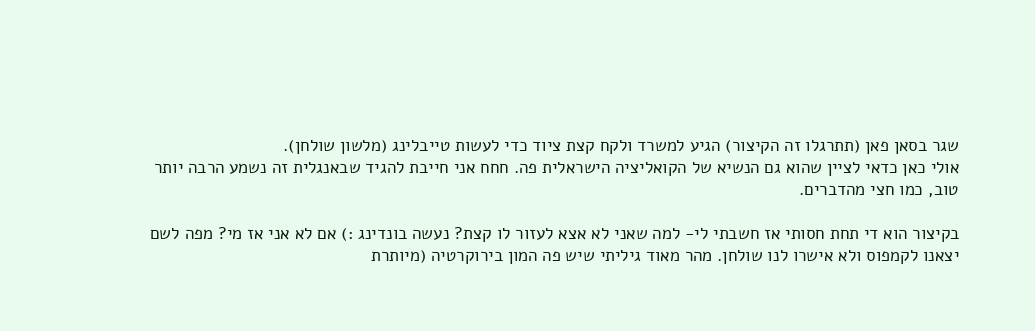שגר בסאן פאן (תתרגלו זה הקיצור) הגיע למשרד ולקח קצת ציוד כדי לעשות טייבלינג (מלשון שולחן).
אולי כאן כדאי לציין שהוא גם הנשיא של הקואליציה הישראלית פה. חחח אני חייבת להגיד שבאנגלית זה נשמע הרבה יותר טוב, כמו חצי מהדברים.

בקיצור הוא די תחת חסותי אז חשבתי לי- למה שאני לא אצא לעזור לו קצת? נעשה בונדינג :) אם לא אני אז מי? מפה לשם יצאנו לקמפוס ולא אישרו לנו שולחן. מהר מאוד גיליתי שיש פה המון בירוקרטיה (מיותרת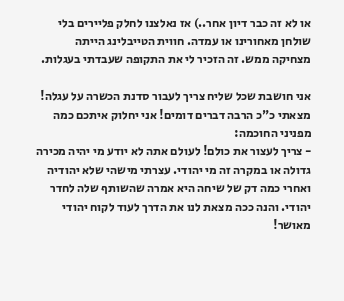או לא זה כבר דיון אחר..) אז נאלצנו לחלק פליירים בלי שולחן מאחורינו או עמדה. חווית הטייבלינג הייתה מצחיקה ממש. זה הזכיר לי את התקופה שעבדתי בעגלות.

אני חושבת שכל שליח צריך לעבור סדנת הכשרה על עגלה!
מצאתי כ"כ הרבה דברים דומים! אני יחלוק איתכם כמה מפניני החוכמה:
- צריך לעצור את כולם! לעולם אתה לא יודע מי יהיה מכירה גדולה או במקרה זה מי יהודי. עצרתי מישהי שלא יהודיה ואחרי כמה דק של שיחה היא אמרה שהשותף שלה לחדר יהודי. והנה ככה מצאת לנו את הדרך לעוד לקוח יהודי מאושר!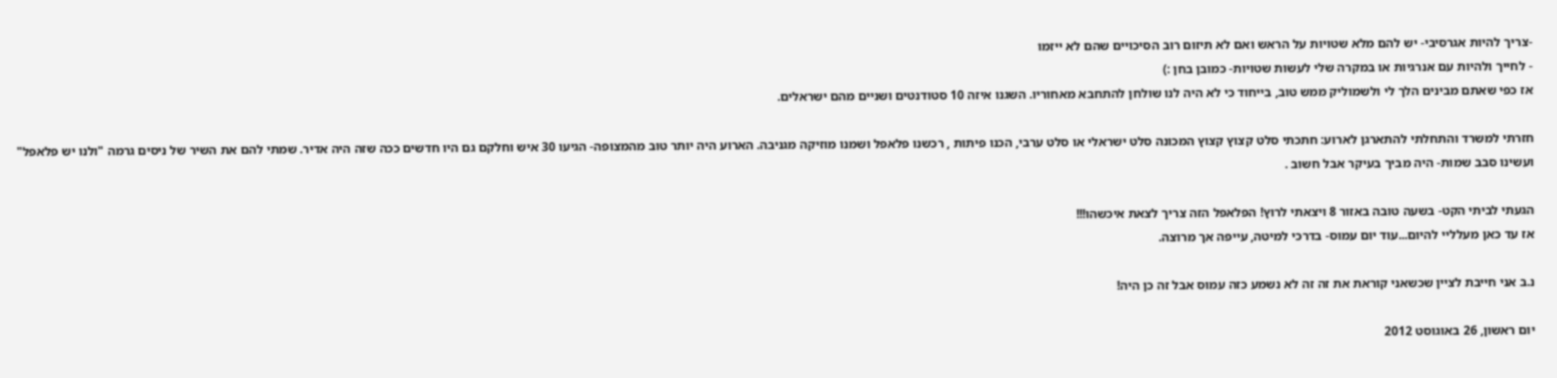-צריך להיות אגרסיבי- יש להם מלא שטויות על הראש ואם לא תיזום רוב הסיכויים שהם לא ייזמו
- לחייך ולהיות עם אנרגיות או במקרה שלי לעשות שטויות- כמובן בחן :)
אז כפי שאתם מבינים הלך לי ולשמוליק ממש טוב, בייחוד כי לא היה לנו שולחן להתחבא מאחוריו. השגנו איזה 10 סטודנטים ושניים מהם ישראלים.

חזרתי למשרד והתחלתי להתארגן לארוע: חתכתי סלט קצוץ קצוץ המכונה סלט ישראלי או סלט ערבי, הכנו פיתות , רכשנו פלאפל ושמנו מוזיקה מגניבה. הארוע היה יותר טוב מהמצופה- הגיעו 30 איש וחלקם גם היו חדשים ככה שזה היה אדיר. שמתי להם את השיר של ניסים גרמה "ולנו יש פלאפל" ועשינו סבב שמות- היה מביך בעיקר אבל חשוב .

הגעתי לביתי הקט- בשעה טובה באזור 8 ויצאתי לרוץ! הפלאפל הזה צריך לצאת איכשהו!!!
אז עד כאן מעלליי להיום...עוד יום עמוס- בדרכי למיטה, עייפה אך מרוצה.

נ.ב אני חייבת לציין שכשאני קוראת את זה זה לא נשמע כזה עמוס אבל זה כן היה!

יום ראשון, 26 באוגוסט 2012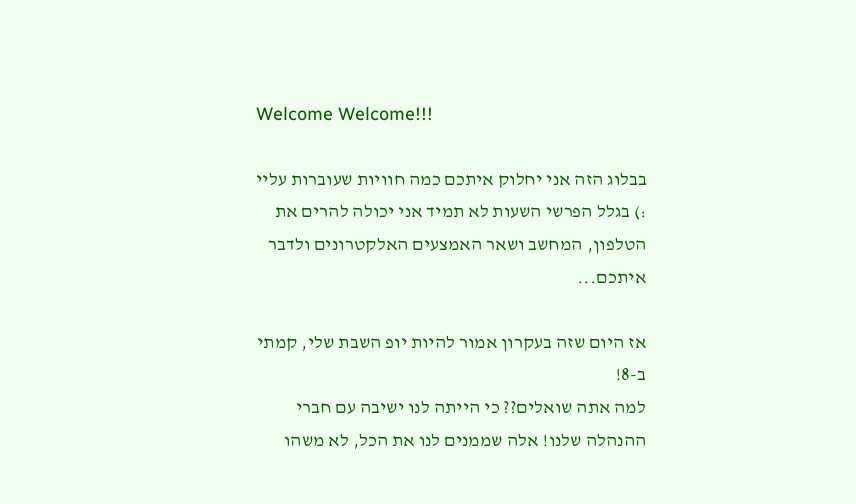Welcome Welcome!!!

בבלוג הזה אני יחלוק איתכם כמה חוויות שעוברות עליי :) בגלל הפרשי השעות לא תמיד אני יכולה להרים את הטלפון, המחשב ושאר האמצעים האלקטרונים ולדבר איתכם...

אז היום שזה בעקרון אמור להיות יופ השבת שלי, קמתי ב-8!
למה אתה שואלים?? כי הייתה לנו ישיבה עם חברי ההנהלה שלנו! אלה שממנים לנו את הכל, לא משהו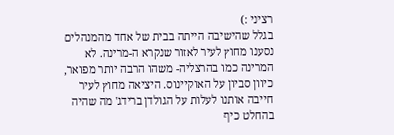רציני :)
בגלל שהישיבה הייתה בבית של אחד מהמנהלים נסענו מחוץ לעיר לאזור שנקרא ה-מרינה. לא המרינה כמו בהרצליה- משהו הרבה יותר מפואר, כיוון סביון על האוקיינוס. היציאה מחוץ לעיר חייבה אותנו לעלות על הגולדן ברידג' מה שהיה בהחלט כיף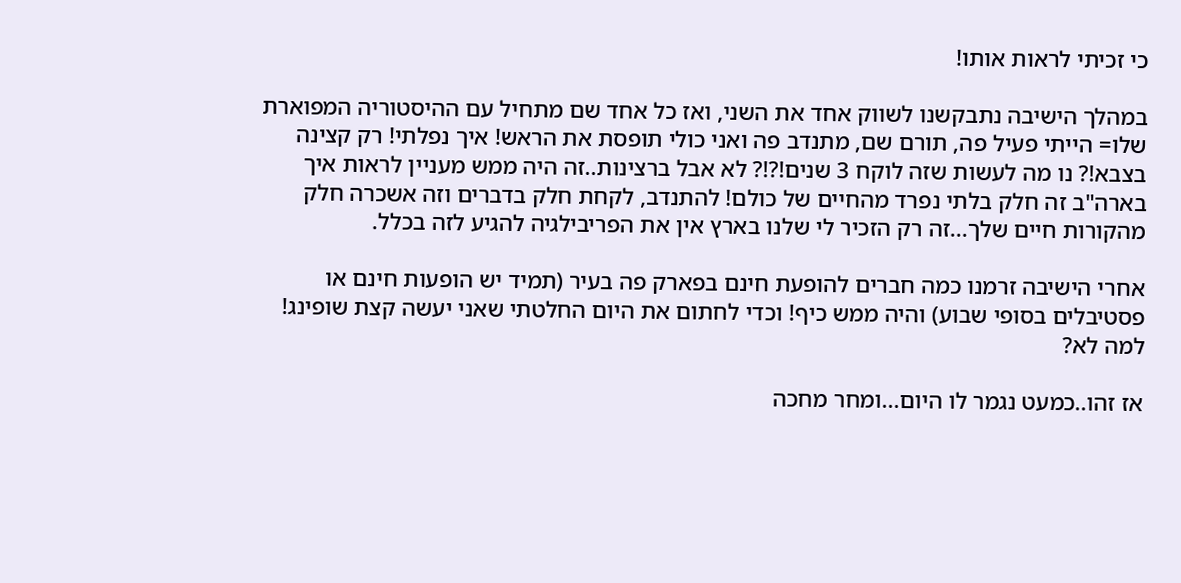כי זכיתי לראות אותו!

במהלך הישיבה נתבקשנו לשווק אחד את השני, ואז כל אחד שם מתחיל עם ההיסטוריה המפוארת שלו= הייתי פעיל פה, תורם שם, מתנדב פה ואני כולי תופסת את הראש! איך נפלתי! רק קצינה בצבא!? נו מה לעשות שזה לוקח 3 שנים!?!? לא אבל ברצינות..זה היה ממש מעניין לראות איך בארה"ב זה חלק בלתי נפרד מהחיים של כולם! להתנדב, לקחת חלק בדברים וזה אשכרה חלק מהקורות חיים שלך...זה רק הזכיר לי שלנו בארץ אין את הפריבילגיה להגיע לזה בכלל.

אחרי הישיבה זרמנו כמה חברים להופעת חינם בפארק פה בעיר (תמיד יש הופעות חינם או פסטיבלים בסופי שבוע) והיה ממש כיף! וכדי לחתום את היום החלטתי שאני יעשה קצת שופינג! למה לא?

אז זהו..כמעט נגמר לו היום...ומחר מחכה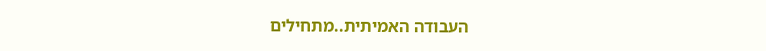העבודה האמיתית..מתחילים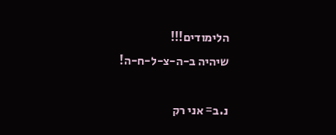הלימודים!!!
שיהיה ב-ה-צ-ל-ח-ה!

נ.ב= אני רק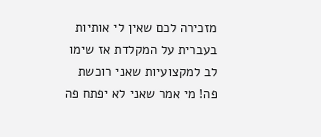מזכירה לכם שאין לי אותיות בעברית על המקלדת אז שימו לב למקצועיות שאני רוכשת פה! מי אמר שאני לא יפתח פה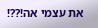את עצמי אה!??!